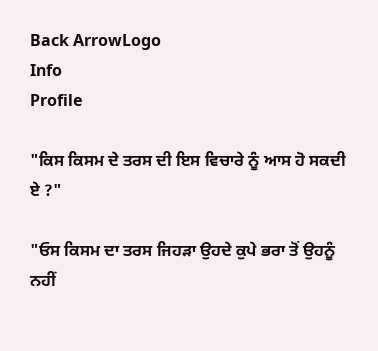Back ArrowLogo
Info
Profile

"ਕਿਸ ਕਿਸਮ ਦੇ ਤਰਸ ਦੀ ਇਸ ਵਿਚਾਰੇ ਨੂੰ ਆਸ ਹੋ ਸਕਦੀ ਏ ?"

"ਓਸ ਕਿਸਮ ਦਾ ਤਰਸ ਜਿਹੜਾ ਉਹਦੇ ਕੁਪੇ ਭਰਾ ਤੋਂ ਉਹਨੂੰ ਨਹੀਂ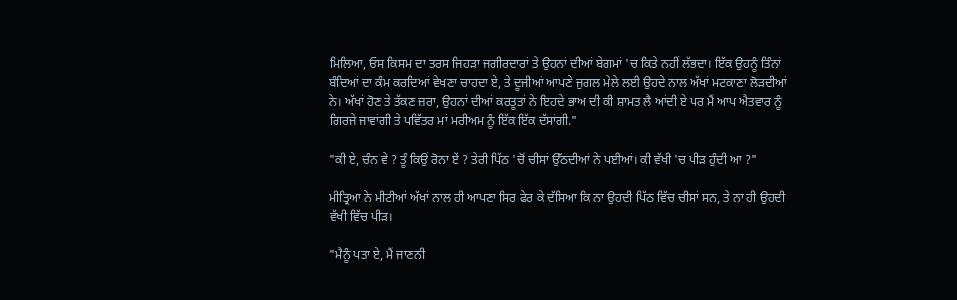ਮਿਲਿਆ, ਓਸ ਕਿਸਮ ਦਾ ਤਰਸ ਜਿਹੜਾ ਜਗੀਰਦਾਰਾਂ ਤੇ ਉਹਨਾਂ ਦੀਆਂ ਬੇਗਮਾਂ 'ਚ ਕਿਤੇ ਨਹੀਂ ਲੱਭਦਾ। ਇੱਕ ਉਹਨੂੰ ਤਿੰਨਾਂ ਬੰਦਿਆਂ ਦਾ ਕੰਮ ਕਰਦਿਆਂ ਵੇਖਣਾ ਚਾਹਦਾ ਏ, ਤੇ ਦੂਜੀਆਂ ਆਪਣੇ ਜੁਗਲ ਮੇਲੇ ਲਈ ਉਹਦੇ ਨਾਲ ਅੱਖਾਂ ਮਟਕਾਣਾ ਲੋੜਦੀਆਂ ਨੇ। ਅੱਖਾਂ ਹੋਣ ਤੇ ਤੱਕਣ ਜ਼ਰਾ, ਉਹਨਾਂ ਦੀਆਂ ਕਰਤੂਤਾਂ ਨੇ ਇਹਦੇ ਭਾਅ ਦੀ ਕੀ ਸ਼ਾਮਤ ਲੈ ਆਂਦੀ ਏ ਪਰ ਮੈਂ ਆਪ ਐਤਵਾਰ ਨੂੰ ਗਿਰਜੇ ਜਾਵਾਂਗੀ ਤੇ ਪਵਿੱਤਰ ਮਾਂ ਮਰੀਅਮ ਨੂੰ ਇੱਕ ਇੱਕ ਦੱਸਾਂਗੀ."

"ਕੀ ਏ, ਚੰਨ ਵੇ ? ਤੂੰ ਕਿਉਂ ਰੋਨਾ ਏਂ ? ਤੇਰੀ ਪਿੱਠ 'ਚੋਂ ਚੀਸਾਂ ਉੱਠਦੀਆਂ ਨੇ ਪਈਆਂ। ਕੀ ਵੱਖੀ 'ਚ ਪੀੜ ਹੁੰਦੀ ਆ ?"

ਮੀਤ੍ਰਿਆ ਨੇ ਮੀਟੀਆਂ ਅੱਖਾਂ ਨਾਲ ਹੀ ਆਪਣਾ ਸਿਰ ਫੇਰ ਕੇ ਦੱਸਿਆ ਕਿ ਨਾ ਉਹਦੀ ਪਿੱਠ ਵਿੱਚ ਚੀਸਾਂ ਸਨ, ਤੇ ਨਾ ਹੀ ਉਹਦੀ ਵੱਖੀ ਵਿੱਚ ਪੀੜ।

"ਮੈਨੂੰ ਪਤਾ ਏ, ਮੈਂ ਜਾਣਨੀ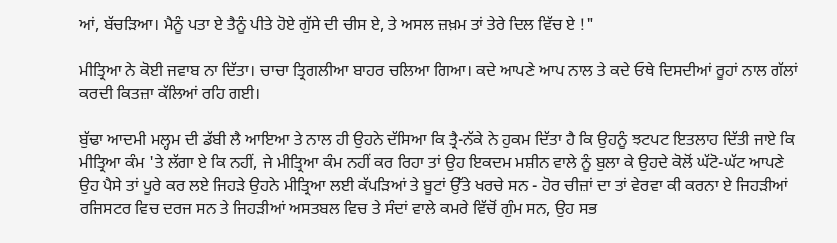ਆਂ, ਬੱਚੜਿਆ। ਮੈਨੂੰ ਪਤਾ ਏ ਤੈਨੂੰ ਪੀਤੇ ਹੋਏ ਗੁੱਸੇ ਦੀ ਚੀਸ ਏ, ਤੇ ਅਸਲ ਜ਼ਖ਼ਮ ਤਾਂ ਤੇਰੇ ਦਿਲ ਵਿੱਚ ਏ !"

ਮੀਤ੍ਰਿਆ ਨੇ ਕੋਈ ਜਵਾਬ ਨਾ ਦਿੱਤਾ। ਚਾਚਾ ਤ੍ਰਿਗਲੀਆ ਬਾਹਰ ਚਲਿਆ ਗਿਆ। ਕਦੇ ਆਪਣੇ ਆਪ ਨਾਲ ਤੇ ਕਦੇ ਓਥੇ ਦਿਸਦੀਆਂ ਰੂਹਾਂ ਨਾਲ ਗੱਲਾਂ ਕਰਦੀ ਕਿਤਜ਼ਾ ਕੱਲਿਆਂ ਰਹਿ ਗਈ।

ਬੁੱਢਾ ਆਦਮੀ ਮਲ੍ਹਮ ਦੀ ਡੱਬੀ ਲੈ ਆਇਆ ਤੇ ਨਾਲ ਹੀ ਉਹਨੇ ਦੱਸਿਆ ਕਿ ਤ੍ਰੈ-ਨੱਕੇ ਨੇ ਹੁਕਮ ਦਿੱਤਾ ਹੈ ਕਿ ਉਹਨੂੰ ਝਟਪਟ ਇਤਲਾਹ ਦਿੱਤੀ ਜਾਏ ਕਿ ਮੀਤ੍ਰਿਆ ਕੰਮ 'ਤੇ ਲੱਗਾ ਏ ਕਿ ਨਹੀਂ, ਜੇ ਮੀਤ੍ਰਿਆ ਕੰਮ ਨਹੀਂ ਕਰ ਰਿਹਾ ਤਾਂ ਉਹ ਇਕਦਮ ਮਸ਼ੀਨ ਵਾਲੇ ਨੂੰ ਬੁਲਾ ਕੇ ਉਹਦੇ ਕੋਲੋਂ ਘੱਟੋ-ਘੱਟ ਆਪਣੇ ਉਹ ਪੈਸੇ ਤਾਂ ਪੂਰੇ ਕਰ ਲਏ ਜਿਹੜੇ ਉਹਨੇ ਮੀਤ੍ਰਿਆ ਲਈ ਕੱਪੜਿਆਂ ਤੇ ਬੂਟਾਂ ਉੱਤੇ ਖਰਚੇ ਸਨ - ਹੋਰ ਚੀਜ਼ਾਂ ਦਾ ਤਾਂ ਵੇਰਵਾ ਕੀ ਕਰਨਾ ਏ ਜਿਹੜੀਆਂ ਰਜਿਸਟਰ ਵਿਚ ਦਰਜ ਸਨ ਤੇ ਜਿਹੜੀਆਂ ਅਸਤਬਲ ਵਿਚ ਤੇ ਸੰਦਾਂ ਵਾਲੇ ਕਮਰੇ ਵਿੱਚੋਂ ਗੁੰਮ ਸਨ, ਉਹ ਸਭ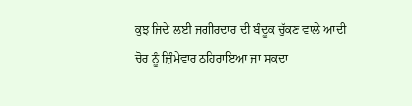ਕੁਝ ਜਿਦੇ ਲਈ ਜਗੀਰਦਾਰ ਦੀ ਬੰਦੂਕ ਚੁੱਕਣ ਵਾਲੇ ਆਦੀ ਚੋਰ ਨੂੰ ਜ਼ਿੰਮੇਵਾਰ ਠਹਿਰਾਇਆ ਜਾ ਸਕਦਾ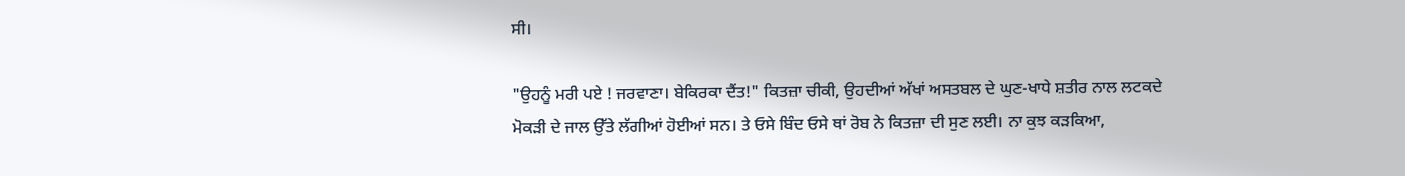ਸੀ।

"ਉਹਨੂੰ ਮਰੀ ਪਏ ! ਜਰਵਾਣਾ। ਬੇਕਿਰਕਾ ਦੈਂਤ!" ਕਿਤਜ਼ਾ ਚੀਕੀ, ਉਹਦੀਆਂ ਅੱਖਾਂ ਅਸਤਬਲ ਦੇ ਘੁਣ-ਖਾਧੇ ਸ਼ਤੀਰ ਨਾਲ ਲਟਕਦੇ ਮੋਕੜੀ ਦੇ ਜਾਲ ਉੱਤੇ ਲੱਗੀਆਂ ਹੋਈਆਂ ਸਨ। ਤੇ ਓਸੇ ਬਿੰਦ ਓਸੇ ਥਾਂ ਰੋਬ ਨੇ ਕਿਤਜ਼ਾ ਦੀ ਸੁਣ ਲਈ। ਨਾ ਕੁਝ ਕੜਕਿਆ,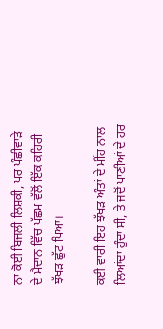ਨਾ ਕੋਈ ਬਿਜਲੀ ਲਿਸ਼ਕੀ, ਪਰ ਪੰਛੀਵਾੜੇ ਦੇ ਮੈਦਾਨ ਵਿੱਚ ਪੱਛਮ ਵੱਲੋਂ ਇੱਕ ਕਹਿਰੀ ਝੱਖੜ ਛੁੱਟ ਪਿਆ।

ਕਈ ਵਾਰੀ ਇਹ ਝੱਖੜ ਅੰਤਾਂ ਦੇ ਮੀਂਹ ਨਾਲ ਲਿਆਂਦਾ ਹੁੰਦਾ ਸੀ, ਤੇ ਜਦੋਂ ਪਾਣੀਆਂ ਦੇ ਹਰ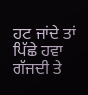ਹਟ ਜਾਂਦੇ ਤਾਂ ਪਿੱਛੇ ਹਵਾ ਗੱਜਦੀ ਤੇ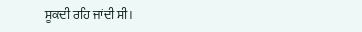ਸੂਕਦੀ ਰਹਿ ਜਾਂਦੀ ਸੀ।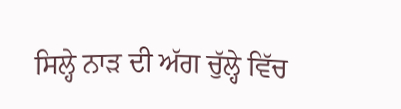ਸਿਲ੍ਹੇ ਨਾੜ ਦੀ ਅੱਗ ਚੁੱਲ੍ਹੇ ਵਿੱਚ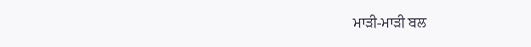ਮਾੜੀ-ਮਾੜੀ ਬਲ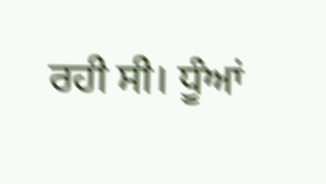ਰਹੀ ਸੀ। ਧੂੰਆਂ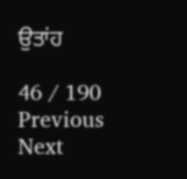ਉਤਾਂਹ

46 / 190
Previous
Next